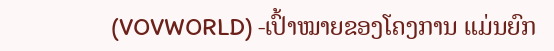(VOVWORLD) -ເປົ້າໝາຍຂອງໂຄງການ ແມ່ນຍົກ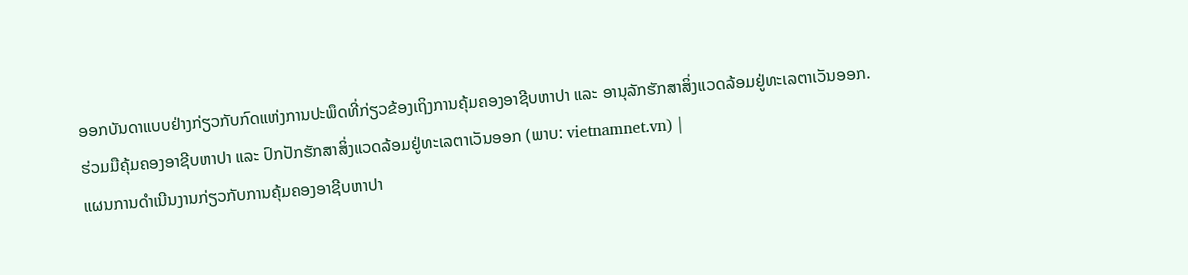ອອກບັນດາແບບຢ່າງກ່ຽວກັບກົດແຫ່ງການປະພຶດທີ່ກ່ຽວຂ້ອງເຖິງການຄຸ້ມຄອງອາຊີບຫາປາ ແລະ ອານຸລັກຮັກສາສິ່ງແວດລ້ອມຢູ່ທະເລຕາເວັນອອກ.
ຮ່ວມມືຄຸ້ມຄອງອາຊີບຫາປາ ແລະ ປົກປັກຮັກສາສິ່ງແວດລ້ອມຢູ່ທະເລຕາເວັນອອກ (ພາບ: vietnamnet.vn) |
ແຜນການດຳເນີນງານກ່ຽວກັບການຄຸ້ມຄອງອາຊີບຫາປາ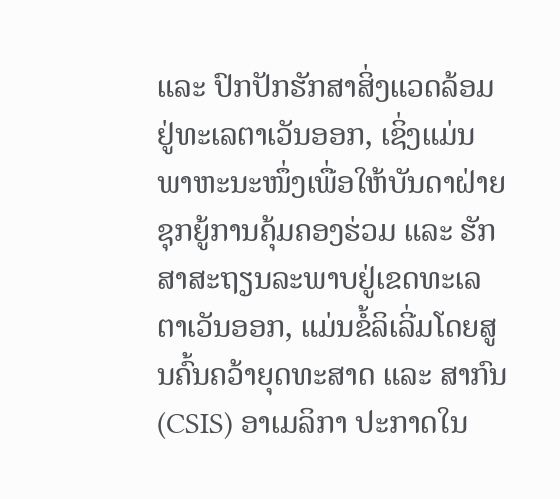ແລະ ປົກປັກຮັກສາສິ່ງແວດລ້ອມຢູ່ທະເລຕາເວັນອອກ, ເຊິ່ງແມ່ນພາຫະນະໜຶ່ງເພື່ອໃຫ້ບັນດາຝ່າຍ ຊຸກຍູ້ການຄຸ້ມຄອງຮ່ວມ ແລະ ຮັກສາສະຖຽນລະພາບຢູ່ເຂດທະເລຕາເວັນອອກ, ແມ່ນຂໍ້ລິເລີ່ມໂດຍສູນຄົ້ນຄວ້າຍຸດທະສາດ ແລະ ສາກົນ (CSIS) ອາເມລິກາ ປະກາດໃນ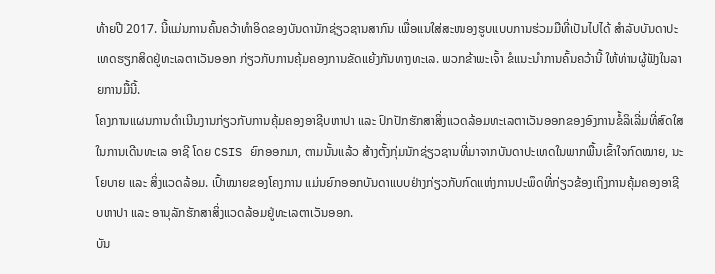ທ້າຍປີ 2017. ນີ້ແມ່ນການຄົ້ນຄວ້າທຳອິດຂອງບັນດານັກຊ່ຽວຊານສາກົນ ເພື່ອແນໃສ່ສະໜອງຮູບແບບການຮ່ວມມືທີ່ເປັນໄປໄດ້ ສຳລັບບັນດາປະເທດຮຽກສິດຢູ່ທະເລຕາເວັນອອກ ກ່ຽວກັບການຄຸ້ມຄອງການຂັດແຍ້ງກັນທາງທະເລ. ພວກຂ້າພະເຈົ້າ ຂໍແນະນຳການຄົ້ນຄວ້ານີ້ ໃຫ້ທ່ານຜູ້ຟັງໃນລາຍການມື້ນີ້.
ໂຄງການແຜນການດຳເນີນງານກ່ຽວກັບການຄຸ້ມຄອງອາຊີບຫາປາ ແລະ ປົກປັກຮັກສາສິ່ງແວດລ້ອມທະເລຕາເວັນອອກຂອງອົງການຂໍ້ລິເລີ່ມທີ່ສົດໃສໃນການເດີນທະເລ ອາຊີ ໂດຍ CSIS ຍົກອອກມາ, ຕາມນັ້ນແລ້ວ ສ້າງຕັ້ງກຸ່ມນັກຊ່ຽວຊານທີ່ມາຈາກບັນດາປະເທດໃນພາກພື້ນເຂົ້າໃຈກົດໝາຍ, ນະໂຍບາຍ ແລະ ສິ່ງແວດລ້ອມ. ເປົ້າໝາຍຂອງໂຄງການ ແມ່ນຍົກອອກບັນດາແບບຢ່າງກ່ຽວກັບກົດແຫ່ງການປະພຶດທີ່ກ່ຽວຂ້ອງເຖິງການຄຸ້ມຄອງອາຊີບຫາປາ ແລະ ອານຸລັກຮັກສາສິ່ງແວດລ້ອມຢູ່ທະເລຕາເວັນອອກ.
ບັນ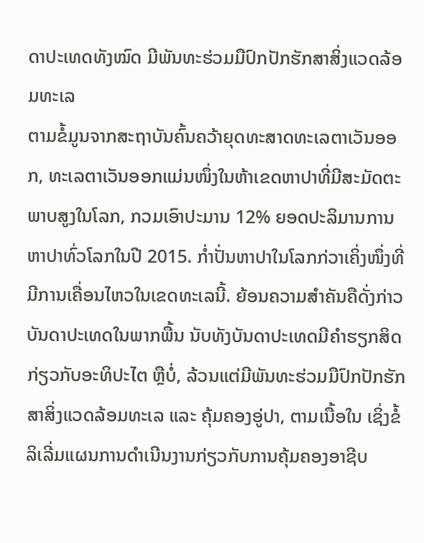ດາປະເທດທັງໝົດ ມີພັນທະຮ່ວມມືປົກປັກຮັກສາສິ່ງແວດລ້ອມທະເລ
ຕາມຂໍ້ມູນຈາກສະຖາບັນຄົ້ນຄວ້າຍຸດທະສາດທະເລຕາເວັນອອກ, ທະເລຕາເວັນອອກແມ່ນໜຶ່ງໃນຫ້າເຂດຫາປາທີ່ມີສະມັດຕະພາບສູງໃນໂລກ, ກວມເອົາປະມານ 12% ຍອດປະລິມານການຫາປາທົ່ວໂລກໃນປີ 2015. ກ່ຳປັ່ນຫາປາໃນໂລກກ່ວາເຄິ່ງໜຶ່ງທີ່ມີການເຄື່ອນໄຫວໃນເຂດທະເລນີ້. ຍ້ອນຄວາມສຳຄັນຄືດັ່ງກ່າວ ບັນດາປະເທດໃນພາກພື້ນ ນັບທັງບັນດາປະເທດມີຄຳຮຽກສິດກ່ຽວກັບອະທິປະໄຕ ຫຼືບໍ່, ລ້ວນແຕ່ມີພັນທະຮ່ວມມືປົກປັກຮັກສາສິ່ງແວດລ້ອມທະເລ ແລະ ຄຸ້ມຄອງອູ່ປາ, ຕາມເນື້ອໃນ ເຊິ່ງຂໍ້ລິເລີ່ມແຜນການດຳເນີນງານກ່ຽວກັບການຄຸ້ມຄອງອາຊີບ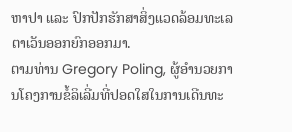ຫາປາ ແລະ ປົກປັກຮັກສາສິ່ງແວດລ້ອມທະເລຕາເວັນອອກຍົກອອກມາ.
ຕາມທ່ານ Gregory Poling, ຜູ້ອຳນວຍການໂຄງການຂໍ້ລິເລີ່ມທີ່ປອດໃສໃນການເດີນທະ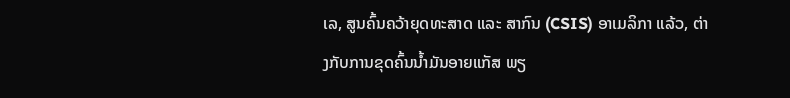ເລ, ສູນຄົ້ນຄວ້າຍຸດທະສາດ ແລະ ສາກົນ (CSIS) ອາເມລິກາ ແລ້ວ, ຕ່າງກັບການຂຸດຄົ້ນນ້ຳມັນອາຍແກັສ ພຽ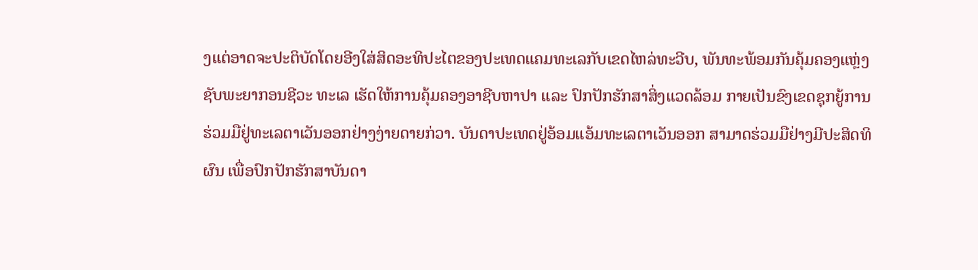ງແຕ່ອາດຈະປະຕິບັດໂດຍອີງໃສ່ສິດອະທິປະໄຕຂອງປະເທດແຄມທະເລກັບເຂດໄຫລ່ທະວີບ, ພັນທະພ້ອມກັນຄຸ້ມຄອງແຫຼ່ງຊັບພະຍາກອນຊີວະ ທະເລ ເຮັດໃຫ້ການຄຸ້ມຄອງອາຊີບຫາປາ ແລະ ປົກປັກຮັກສາສິ່ງແວດລ້ອມ ກາຍເປັນຂົງເຂດຊຸກຍູ້ການຮ່ວມມືຢູ່ທະເລຕາເວັນອອກຢ່າງງ່າຍດາຍກ່ວາ. ບັນດາປະເທດຢູ່ອ້ອມແອ້ມທະເລຕາເວັນອອກ ສາມາດຮ່ວມມືຢ່າງມີປະສິດທິຜົນ ເພື່ອປົກປັກຮັກສາບັນດາ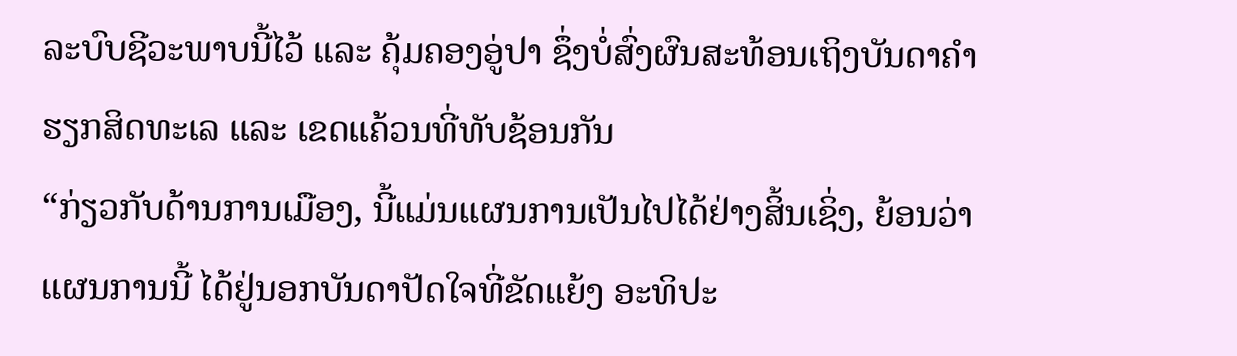ລະບົບຊີວະພາບນີ້ໄວ້ ແລະ ຄຸ້ມຄອງອູ່ປາ ຊຶ່ງບໍ່ສົ່ງຜົນສະທ້ອນເຖິງບັນດາຄຳຮຽກສິດທະເລ ແລະ ເຂດແຄ້ວນທີ່ທັບຊ້ອນກັນ
“ກ່ຽວກັບດ້ານການເມືອງ, ນີ້ແມ່ນແຜນການເປັນໄປໄດ້ຢ່າງສິ້ນເຊິ່ງ, ຍ້ອນວ່າ ແຜນການນີ້ ໄດ້ຢູ່ນອກບັນດາປັດໃຈທີ່ຂັດແຍ້ງ ອະທິປະ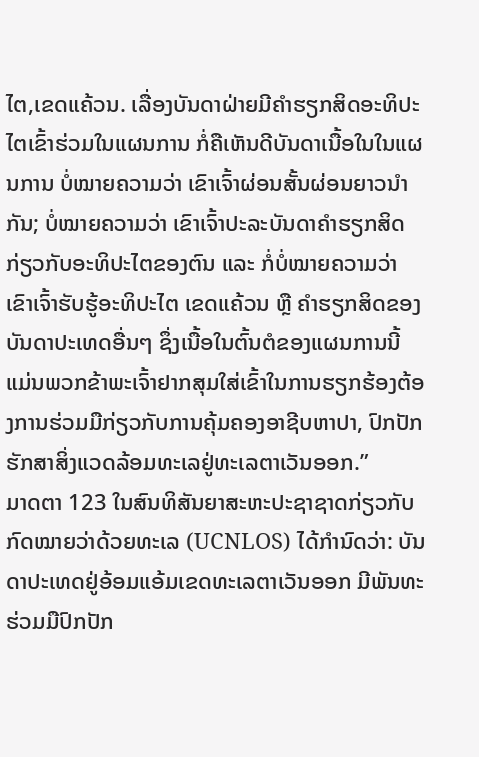ໄຕ,ເຂດແຄ້ວນ. ເລື່ອງບັນດາຝ່າຍມີຄຳຮຽກສິດອະທິປະໄຕເຂົ້າຮ່ວມໃນແຜນການ ກໍ່ຄືເຫັນດີບັນດາເນື້ອໃນໃນແຜນການ ບໍ່ໝາຍຄວາມວ່າ ເຂົາເຈົ້າຜ່ອນສັ້ນຜ່ອນຍາວນຳກັນ; ບໍ່ໝາຍຄວາມວ່າ ເຂົາເຈົ້າປະລະບັນດາຄຳຮຽກສິດກ່ຽວກັບອະທິປະໄຕຂອງຕົນ ແລະ ກໍ່ບໍ່ໝາຍຄວາມວ່າ ເຂົາເຈົ້າຮັບຮູ້ອະທິປະໄຕ ເຂດແຄ້ວນ ຫຼື ຄຳຮຽກສິດຂອງບັນດາປະເທດອື່ນໆ ຊຶ່ງເນື້ອໃນຕົ້ນຕໍຂອງແຜນການນີ້ ແມ່ນພວກຂ້າພະເຈົ້າຢາກສຸມໃສ່ເຂົ້າໃນການຮຽກຮ້ອງຕ້ອງການຮ່ວມມືກ່ຽວກັບການຄຸ້ມຄອງອາຊີບຫາປາ, ປົກປັກຮັກສາສິ່ງແວດລ້ອມທະເລຢູ່ທະເລຕາເວັນອອກ.”
ມາດຕາ 123 ໃນສົນທິສັນຍາສະຫະປະຊາຊາດກ່ຽວກັບກົດໝາຍວ່າດ້ວຍທະເລ (UCNLOS) ໄດ້ກຳນົດວ່າ: ບັນດາປະເທດຢູ່ອ້ອມແອ້ມເຂດທະເລຕາເວັນອອກ ມີພັນທະຮ່ວມມືປົກປັກ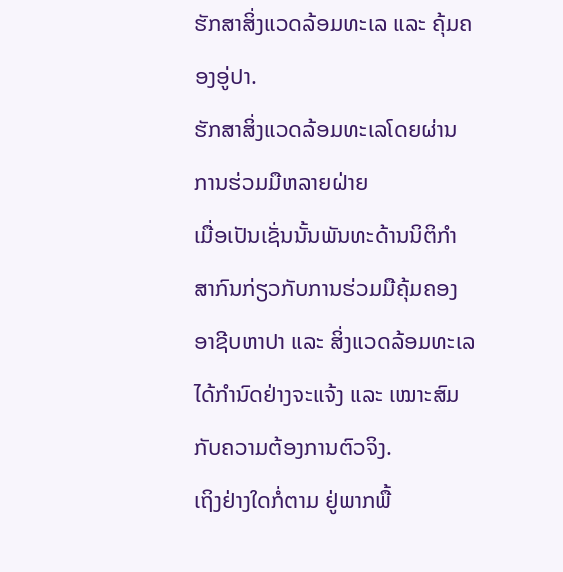ຮັກສາສິ່ງແວດລ້ອມທະເລ ແລະ ຄຸ້ມຄອງອູ່ປາ.
ຮັກສາສິ່ງແວດລ້ອມທະເລໂດຍຜ່ານການຮ່ວມມືຫລາຍຝ່າຍ
ເມື່ອເປັນເຊັ່ນນັ້ນພັນທະດ້ານນິຕິກຳສາກົນກ່ຽວກັບການຮ່ວມມືຄຸ້ມຄອງອາຊີບຫາປາ ແລະ ສິ່ງແວດລ້ອມທະເລ ໄດ້ກຳນົດຢ່າງຈະແຈ້ງ ແລະ ເໝາະສົມກັບຄວາມຕ້ອງການຕົວຈິງ.
ເຖິງຢ່າງໃດກໍ່ຕາມ ຢູ່ພາກພື້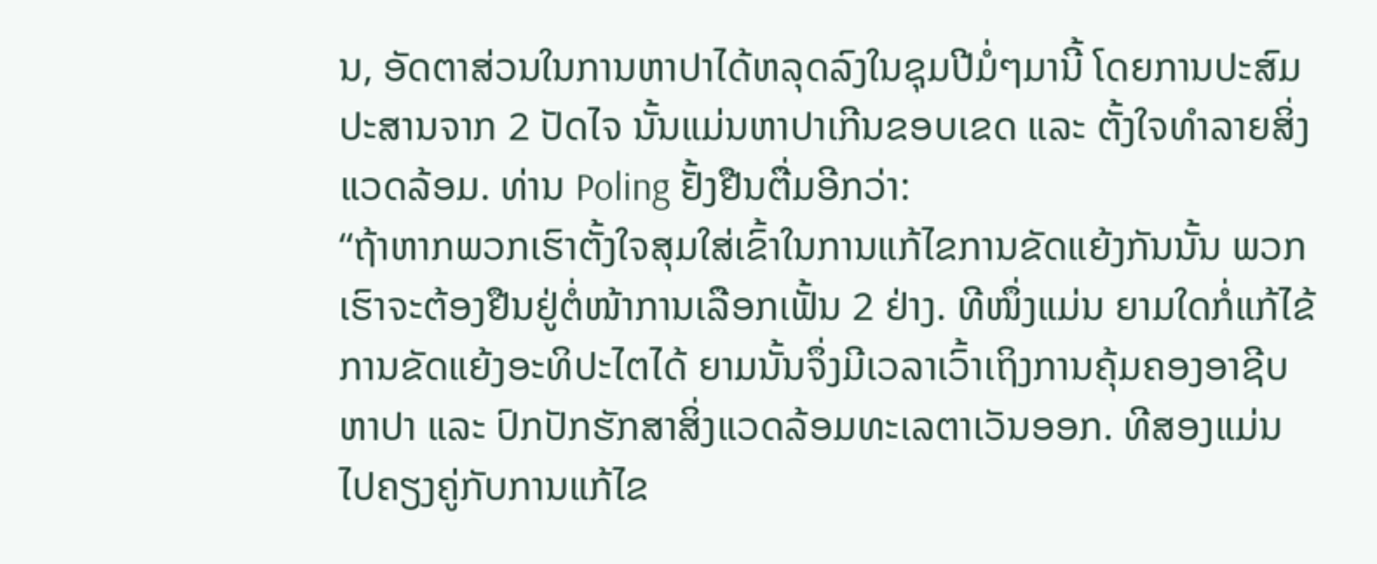ນ, ອັດຕາສ່ວນໃນການຫາປາໄດ້ຫລຸດລົງໃນຊຸມປີມໍ່ໆມານີ້ ໂດຍການປະສົມປະສານຈາກ 2 ປັດໄຈ ນັ້ນແມ່ນຫາປາເກີນຂອບເຂດ ແລະ ຕັ້ງໃຈທຳລາຍສິ່ງແວດລ້ອມ. ທ່ານ Poling ຢັ້ງຢືນຕື່ມອີກວ່າ:
“ຖ້າຫາກພວກເຮົາຕັ້ງໃຈສຸມໃສ່ເຂົ້າໃນການແກ້ໄຂການຂັດແຍ້ງກັນນັ້ນ ພວກເຮົາຈະຕ້ອງຢືນຢູ່ຕໍ່ໜ້າການເລືອກເຟັ້ນ 2 ຢ່າງ. ທີໜຶ່ງແມ່ນ ຍາມໃດກໍ່ແກ້ໄຂ້ການຂັດແຍ້ງອະທິປະໄຕໄດ້ ຍາມນັ້ນຈຶ່ງມີເວລາເວົ້າເຖິງການຄຸ້ມຄອງອາຊີບຫາປາ ແລະ ປົກປັກຮັກສາສິ່ງແວດລ້ອມທະເລຕາເວັນອອກ. ທີສອງແມ່ນ ໄປຄຽງຄູ່ກັບການແກ້ໄຂ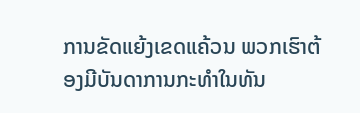ການຂັດແຍ້ງເຂດແຄ້ວນ ພວກເຮົາຕ້ອງມີບັນດາການກະທຳໃນທັນ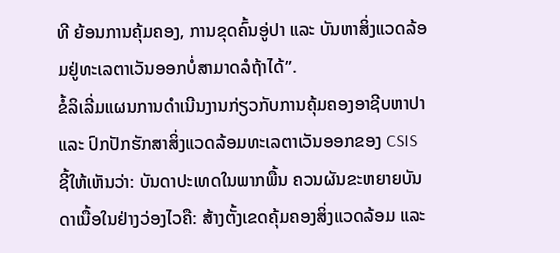ທີ ຍ້ອນການຄຸ້ມຄອງ, ການຂຸດຄົ້ນອູ່ປາ ແລະ ບັນຫາສິ່ງແວດລ້ອມຢູ່ທະເລຕາເວັນອອກບໍ່ສາມາດລໍຖ້າໄດ້”.
ຂໍ້ລິເລີ່ມແຜນການດຳເນີນງານກ່ຽວກັບການຄຸ້ມຄອງອາຊີບຫາປາ ແລະ ປົກປັກຮັກສາສິ່ງແວດລ້ອມທະເລຕາເວັນອອກຂອງ CSIS ຊີ້ໃຫ້ເຫັນວ່າ: ບັນດາປະເທດໃນພາກພື້ນ ຄວນຜັນຂະຫຍາຍບັນດາເນື້ອໃນຢ່າງວ່ອງໄວຄື: ສ້າງຕັ້ງເຂດຄຸ້ມຄອງສິ່ງແວດລ້ອມ ແລະ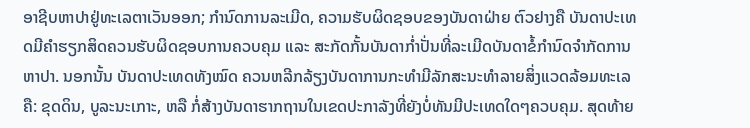ອາຊີບຫາປາຢູ່ທະເລຕາເວັນອອກ; ກຳນົດການລະເມີດ, ຄວາມຮັບຜິດຊອບຂອງບັນດາຝ່າຍ ຕົວຢາງຄື ບັນດາປະເທດມີຄຳຮຽກສິດຄວນຮັບຜິດຊອບການຄວບຄຸມ ແລະ ສະກັດກັ້ນບັນດາກ່ຳປັ່ນທີ່ລະເມີດບັນດາຂໍ້ກຳນົດຈຳກັດການຫາປາ. ນອກນັ້ນ ບັນດາປະເທດທັງໝົດ ຄວນຫລີກລ້ຽງບັນດາການກະທຳມີລັກສະນະທຳລາຍສິ່ງແວດລ້ອມທະເລຄື: ຂຸດດິນ, ບູລະນະເກາະ, ຫລື ກໍ່ສ້າງບັນດາຮາກຖານໃນເຂດປະກາລັງທີ່ຍັງບໍ່ທັນມີປະເທດໃດໆຄວບຄຸມ. ສຸດທ້າຍ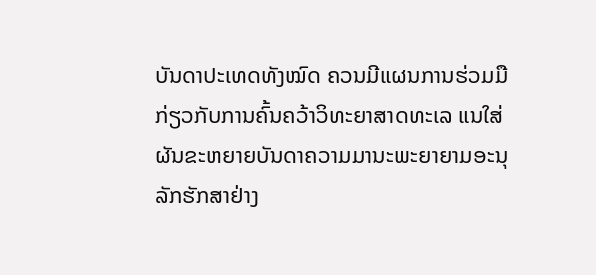ບັນດາປະເທດທັງໝົດ ຄວນມີແຜນການຮ່ວມມືກ່ຽວກັບການຄົ້ນຄວ້າວິທະຍາສາດທະເລ ແນໃສ່ຜັນຂະຫຍາຍບັນດາຄວາມມານະພະຍາຍາມອະນຸລັກຮັກສາຢ່າງ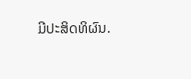ມີປະສິດທິຜົນ.